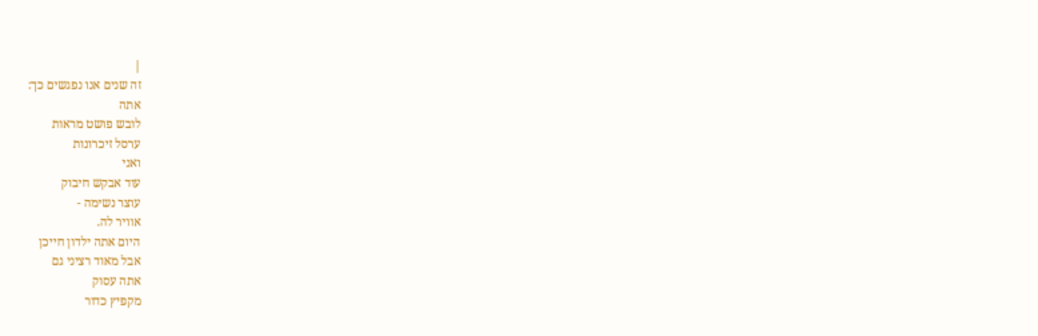|
זה שנים אנו נפגשים כך:
אתה
לובש פושט מראות
ערסל זיכרונות
ואני
עוד אבקש חיבוק
עוצר נשימה -
אוויר לה.
היום אתה ילדון חייכן
אבל מאוד רציני גם
אתה עסוק
מקפיץ כדור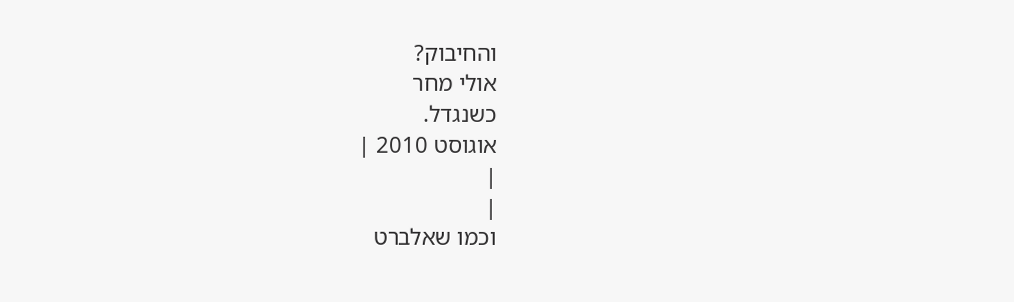והחיבוק?
אולי מחר
כשנגדל.
אוגוסט 2010 |
|
|
וכמו שאלברט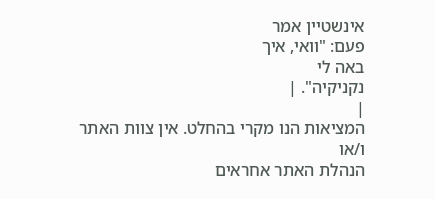אינשטיין אמר
פעם: "וואי, איך
באה לי
נקניקיה". |
|
המציאות הנו מקרי בהחלט. אין צוות האתר ו/או
הנהלת האתר אחראים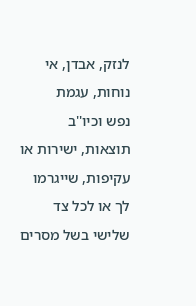לנזק, אבדן, אי נוחות, עגמת
נפש וכיו''ב תוצאות, ישירות או עקיפות, שייגרמו
לך או לכל צד שלישי בשל מסרים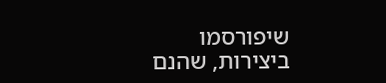שיפורסמו
ביצירות, שהנם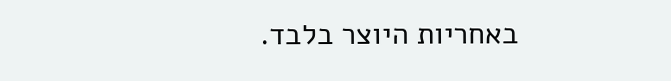באחריות היוצר בלבד.